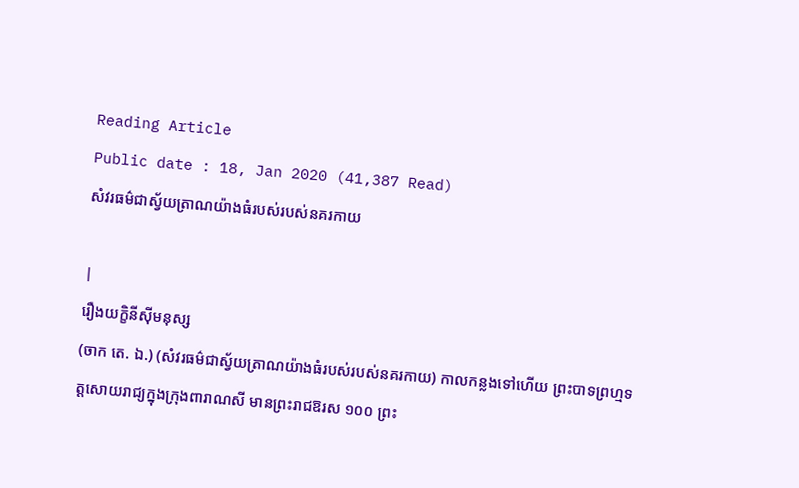Reading Article
Public date : 18, Jan 2020 (41,387 Read)
សំវរធម៌ជាស្វ័យត្រាណយ៉ាងធំរបស់របស់នគរកាយ

|
រឿងយក្ខិនីស៊ីមនុស្ស
(ចាក តេ. ឯ.) (សំវរធម៌ជាស្វ័យត្រាណយ៉ាងធំរបស់របស់នគរកាយ) កាលកន្លងទៅហើយ ព្រះបាទព្រហ្មទត្តសោយរាជ្យក្នុងក្រុងពារាណសី មានព្រះរាជឱរស ១០០ ព្រះ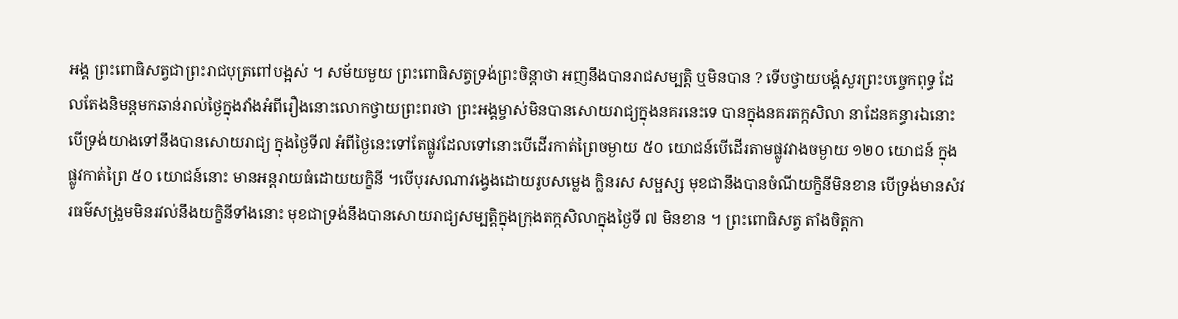អង្គ ព្រះពោធិសត្វជាព្រះរាជបុត្រពៅបង្អស់ ។ សម័យមួយ ព្រះពោធិសត្វទ្រង់ព្រះចិន្តាថា អញនឹងបានរាជសម្បត្តិ ឬមិនបាន ? ទើបថ្វាយបង្គំសួរព្រះបច្ចេកពុទ្ធ ដែលតែងនិមន្តមកឆាន់រាល់ថ្ងៃក្នុងវាំងអំពីរឿងនោះលោកថ្វាយព្រះពរថា ព្រះអង្គម្ចាស់មិនបានសោយរាជ្យក្នុងនគរនេះទេ បានក្នុងនគរតក្កសិលា នាដែនគន្ធារឯនោះ បើទ្រង់យាងទៅនឹងបានសោយរាជ្យ ក្នុងថ្ងៃទី៧ អំពីថ្ងៃនេះទៅតែផ្លូវដែលទៅនោះបើដើរកាត់ព្រៃចម្ងាយ ៥០ យោជន៍បើដើរតាមផ្លូវវាងចម្ងាយ ១២០ យោជន៍ ក្នុងផ្លូវកាត់ព្រៃ ៥០ យោជន៍នោះ មានអន្តរាយធំដោយយក្ខិនី ។បើបុរសណាវង្វេងដោយរូបសម្លេង ក្លិនរស សម្ផស្ស មុខជានឹងបានចំណីយក្ខិនីមិនខាន បើទ្រង់មានសំវរធម៌សង្រួមមិនរវល់នឹងយក្ខិនីទាំងនោះ មុខជាទ្រង់នឹងបានសោយរាជ្យសម្បត្តិក្នុងក្រុងតក្កសិលាក្នុងថ្ងៃទី ៧ មិនខាន ។ ព្រះពោធិសត្វ តាំងចិត្តកា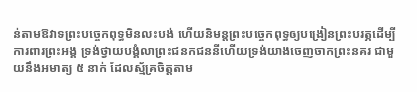ន់តាមឱវាទព្រះបច្ចេកពុទ្ធមិនលះបង់ ហើយនិមន្តព្រះបច្ចេកពុទ្ធឲ្យបង្រៀនព្រះបរត្ភដើម្បីការពារព្រះអង្គ ទ្រង់ថ្វាយបង្គំលាព្រះជនកជននីហើយទ្រង់យាងចេញចាកព្រះនគរ ជាមួយនឹងអមាត្យ ៥ នាក់ ដែលស្ម័គ្រចិត្តតាម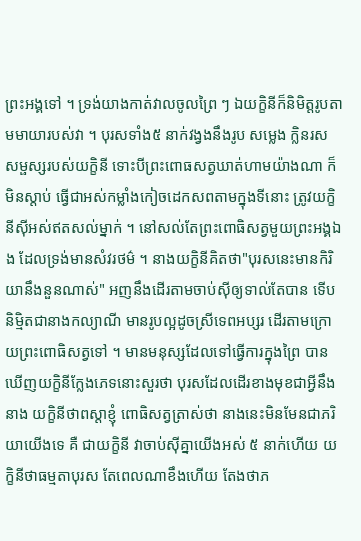ព្រះអង្គទៅ ។ ទ្រង់យាងកាត់វាលចូលព្រៃ ៗ ឯយក្ខិនីក៏និមិត្តរូបតាមមាយារបស់វា ។ បុរសទាំង៥ នាក់វង្វងនឹងរូប សម្លេង ក្លិនរស សម្ផស្សរបស់យក្ខិនី ទោះបីព្រះពោធសត្វឃាត់ហាមយ៉ាងណា ក៏មិនស្តាប់ ធ្វើជាអស់កម្លាំងកៀចដេកសពតាមក្នុងទីនោះ ត្រូវយក្ខិនីស៊ីអស់ឥតសល់ម្នាក់ ។ នៅសល់តែព្រះពោធិសត្វមួយព្រះអង្គឯង ដែលទ្រង់មានសំវរថម៌ ។ នាងយក្ខិនីគិតថា"បុរសនេះមានកិរិយានឹងនួនណាស់" អញនឹងដើរតាមចាប់ស៊ីឲ្យទាល់តែបាន ទើបនិម្មិតជានាងកល្យាណី មានរូបល្អដូចស្រីទេពអប្សរ ដើរតាមក្រោយព្រះពោធិសត្វទៅ ។ មានមនុស្សដែលទៅធ្វើការក្នុងព្រៃ បានឃើញយក្ខិនីក្លែងភេទនោះសួរថា បុរសដែលដើរខាងមុខជាអ្វីនឹងនាង យក្ខិនីថាពស្តាខ្ញុំ ពោធិសត្វត្រាស់ថា នាងនេះមិនមែនជាភរិយាយើងទេ គឺ ជាយក្ខិនី វាចាប់ស៊ីគ្នាយើងអស់ ៥ នាក់ហើយ យក្ខិនីថាធម្មតាបុរស តែពេលណាខឹងហើយ តែងថាភ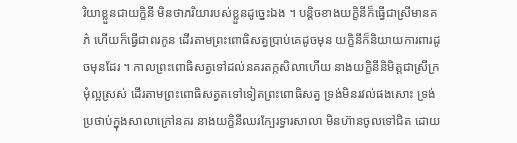រិយាខ្លួនជាយក្ខិនី មិនថាភរិយារបស់ខ្លួនដូច្នេះឯង ។ បន្តិចខាងយក្ខិនីក៏ធ្វើជាស្រីមានគភ៌ ហើយក៏ធ្វើជាពរកូន ដើរតាមព្រះពោធិសត្វប្រាប់គេដូចមុន យក្ខិនីក៏និយាយការពារដូចមុនដែរ ។ កាលព្រះពោធិសត្វទៅដល់នគរតក្កសិលាហើយ នាងយក្ខិនីនិមិត្តជាស្រីក្រមុំល្អស្រស់ ដើរតាមព្រះពោធិសត្វតទៅទៀតព្រះពោធិសត្វ ទ្រង់មិនរវល់ផងសោះ ទ្រង់ប្រថាប់ក្នុងសាលាក្រៅនគរ នាងយក្ខិនីឈរក្បែរទ្វារសាលា មិនហ៊ានចូលទៅជិត ដោយ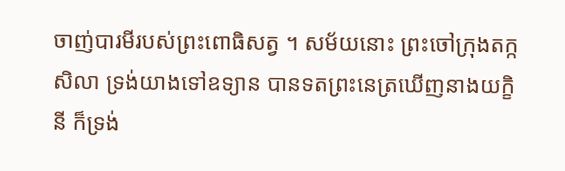ចាញ់បារមីរបស់ព្រះពោធិសត្វ ។ សម័យនោះ ព្រះចៅក្រុងតក្កសិលា ទ្រង់យាងទៅឧទ្យាន បានទតព្រះនេត្រឃើញនាងយក្ខិនី ក៏ទ្រង់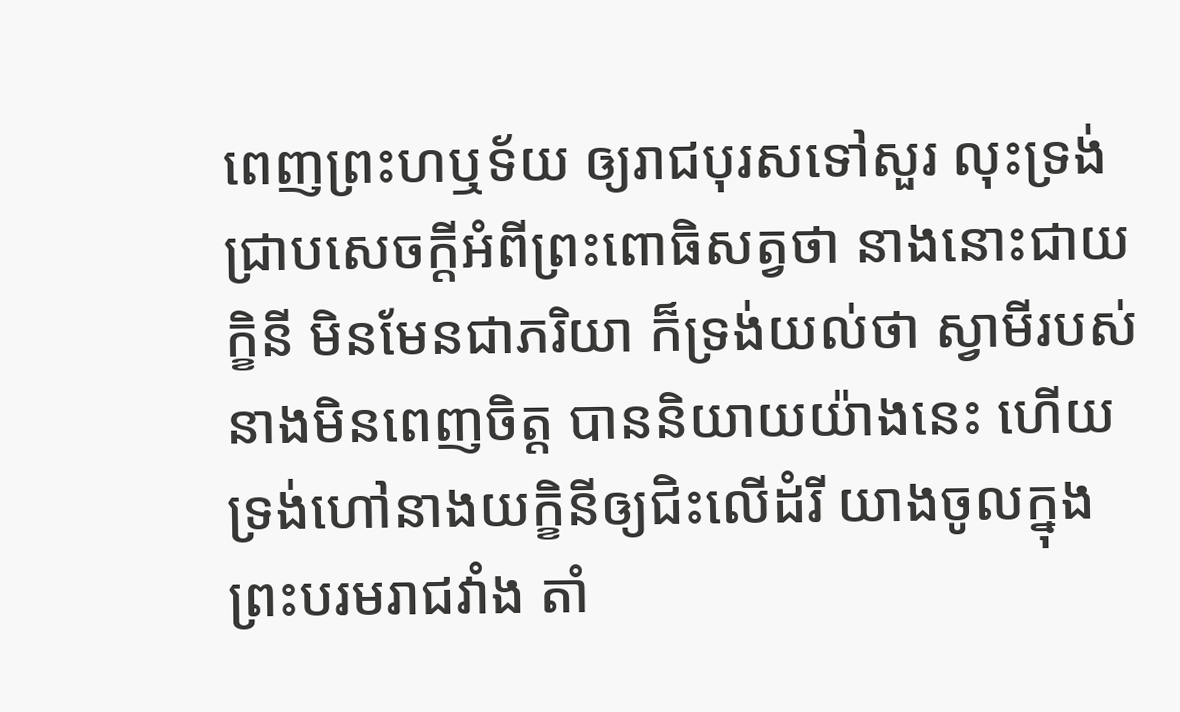ពេញព្រះហឬទ័យ ឲ្យរាជបុរសទៅសួរ លុះទ្រង់ជ្រាបសេចក្តីអំពីព្រះពោធិសត្វថា នាងនោះជាយក្ខិនី មិនមែនជាភរិយា ក៏ទ្រង់យល់ថា ស្វាមីរបស់នាងមិនពេញចិត្ត បាននិយាយយ៉ាងនេះ ហើយទ្រង់ហៅនាងយក្ខិនីឲ្យជិះលើដំរី យាងចូលក្នុងព្រះបរមរាជវាំង តាំ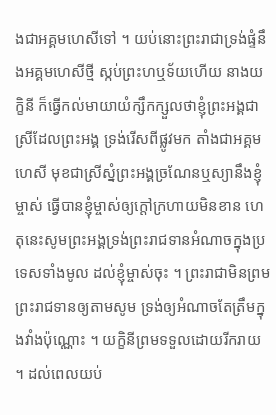ងជាអគ្គមហេសីទៅ ។ យប់នោះព្រះរាជាទ្រង់ផ្ទំនឹងអគ្គមហេសីថ្មី ស្កប់ព្រះហឬទ័យហើយ នាងយក្ខិនី ក៏ធ្វើកល់មាយាយំក្សឹកក្សួលថាខ្ញុំព្រះអង្គជាស្រីដែលព្រះអង្គ ទ្រង់រើសពីផ្លូវមក តាំងជាអគ្គមហេសី មុខជាស្រីស្នំព្រះអង្គច្រណែនឬស្យានឹងខ្ញុំម្ចាស់ ធ្វើបានខ្ញុំម្ចាស់ឲ្យក្តៅក្រហាយមិនខាន ហេតុនេះសូមព្រះអង្គទ្រង់ព្រះរាជទានអំណាចក្នុងប្រទេសទាំងមូល ដល់ខ្ញុំម្ចាស់ចុះ ។ ព្រះរាជាមិនព្រមព្រះរាជទានឲ្យតាមសូម ទ្រង់ឲ្យអំណាចតែត្រឹមក្នុងវាំងប៉ុណ្ណោះ ។ យក្ខិនីព្រមទទួលដោយរីករាយ ។ ដល់ពេលយប់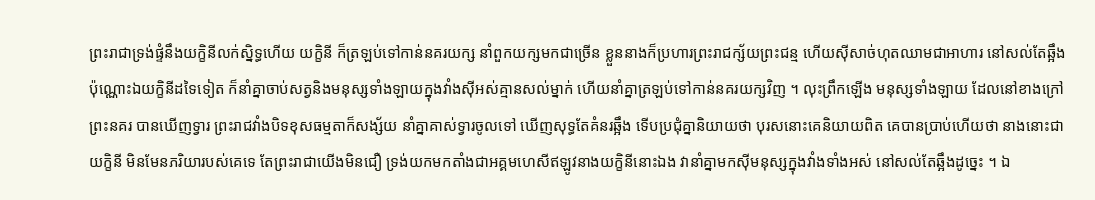ព្រះរាជាទ្រង់ផ្ទំនឹងយក្ខិនីលក់ស្និទ្ធហើយ យក្ខិនី ក៏ត្រឡប់ទៅកាន់នគរយក្ស នាំពួកយក្សមកជាច្រើន ខ្លួននាងក៏ប្រហារព្រះរាជក្ស័យព្រះជន្ម ហើយស៊ីសាច់ហុតឈាមជាអាហារ នៅសល់តែឆ្អឹងប៉ុណ្ណោះឯយក្ខិនីដទៃទៀត ក៏នាំគ្នាចាប់សត្វនិងមនុស្សទាំងឡាយក្នុងវាំងស៊ីអស់គ្មានសល់ម្នាក់ ហើយនាំគ្នាត្រឡប់ទៅកាន់នគរយក្សវិញ ។ លុះព្រឹកឡើង មនុស្សទាំងឡាយ ដែលនៅខាងក្រៅព្រះនគរ បានឃើញទ្វារ ព្រះរាជវាំងបិទខុសធម្មតាក៏សង្ស័យ នាំគ្នាគាស់ទ្វារចូលទៅ ឃើញសុទ្ធតែគំនរឆ្អឹង ទើបប្រជុំគ្នានិយាយថា បុរសនោះគេនិយាយពិត គេបានប្រាប់ហើយថា នាងនោះជាយក្ខិនី មិនមែនភរិយារបស់គេទេ តែព្រះរាជាយើងមិនជឿ ទ្រង់យកមកតាំងជាអគ្គមហេសីឥឡូវនាងយក្ខិនីនោះឯង វានាំគ្នាមកស៊ីមនុស្សក្នុងវាំងទាំងអស់ នៅសល់តែឆ្អឹងដូច្នេះ ។ ឯ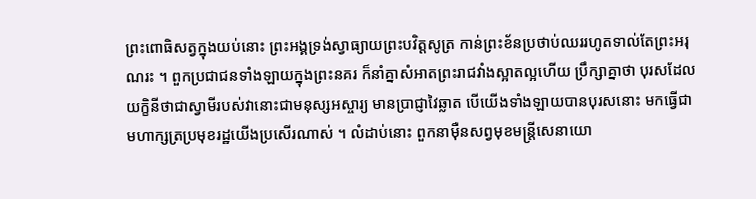ព្រះពោធិសត្វក្នុងយប់នោះ ព្រះអង្គទ្រង់ស្វាធ្យាយព្រះបវិត្តសូត្រ កាន់ព្រះខ័នប្រថាប់ឈររហូតទាល់តែព្រះអរុណរះ ។ ពួកប្រជាជនទាំងឡាយក្នុងព្រះនគរ ក៏នាំគ្នាសំអាតព្រះរាជវាំងស្អាតល្អហើយ ប្រឹក្សាគ្នាថា បុរសដែលយក្ខិនីថាជាស្វាមីរបស់វានោះជាមនុស្សអស្ចារ្យ មានប្រាជ្ញាវៃឆ្លាត បើយើងទាំងឡាយបានបុរសនោះ មកធ្វើជាមហាក្សត្រប្រមុខរដ្ឋយើងប្រសើរណាស់ ។ លំដាប់នោះ ពួកនាម៉ឺនសព្វមុខមន្ត្រីសេនាយោ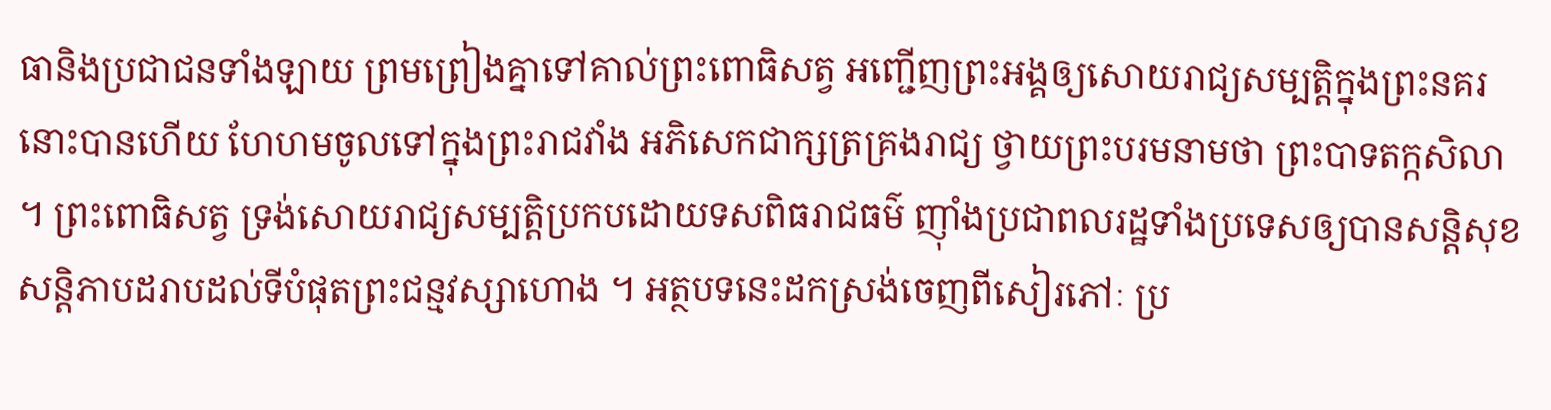ធានិងប្រជាជនទាំងឡាយ ព្រមព្រៀងគ្នាទៅគាល់ព្រះពោធិសត្វ អញ្ជើញព្រះអង្គឲ្យសោយរាជ្យសម្បត្តិក្នុងព្រះនគរនោះបានហើយ ហែហមចូលទៅក្នុងព្រះរាជវាំង អភិសេកជាក្សត្រគ្រងរាជ្យ ថ្វាយព្រះបរមនាមថា ព្រះបាទតក្កសិលា ។ ព្រះពោធិសត្វ ទ្រង់សោយរាជ្យសម្បត្តិប្រកបដោយទសពិធរាជធម៌ ញ៉ាំងប្រជាពលរដ្ឋទាំងប្រទេសឲ្យបានសន្តិសុខ សន្តិភាបដរាបដល់ទីបំផុតព្រះជន្មវស្សាហោង ។ អត្ថបទនេះដកស្រង់ចេញពីសៀរភៅៈ ប្រ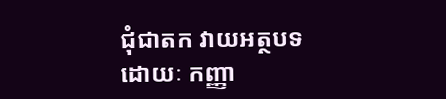ជុំជាតក វាយអត្ថបទដោយៈ កញ្ញា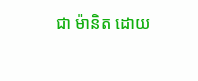ជា ម៉ានិត ដោយ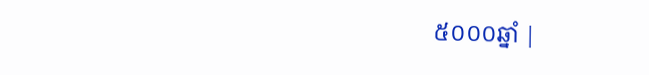៥០០០ឆ្នាំ |